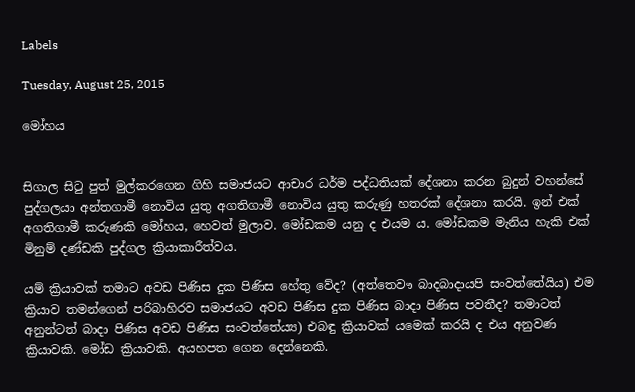Labels

Tuesday, August 25, 2015

මෝහය


සිගාල සිටු පුත් මුල්කරගෙන ගිහි සමාජයට ආචාර ධර්ම පද්ධතියක් දේශනා කරන බුදුන් වහන්සේ පුද්ගලයා අන්තගාමී නොවිය යුතු අගතිගාමී නොවිය යුතු කරුණු හතරක් දේශනා කරයි. ඉන් එක් අගතිගාමී කරුණකි මෝහය, හෙවත් මුලාව. මෝඩකම යනු ද එයම ය. මෝඩකම මැනිය හැකි එක් මිනුම් දණ්ඩකි පුද්ගල ක්‍රියාකාරීත්වය.

යම් ක්‍රියාවක් තමාට අවඩ පිණිස දුක පිණිස හේතු වේද? (අත්තෙවෟ බාදබාදායපි සංවත්තේයිය) එම ක්‍රියාව තමන්ගෙන් පරිබාහිරව සමාජයට අවඩ පිණිස දුක පිණිස බාදා පිණිස පවතීද? තමාටත් අනුන්ටත් බාදා පිණිස අවඩ පිණිස සංවත්තේය්‍ය) එබඳු ක්‍රියාවක් යමෙක් කරයි ද එය අනුවණ ක්‍රියාවකි. මෝඩ ක්‍රියාවකි. අයහපත ගෙන දෙන්නෙකි.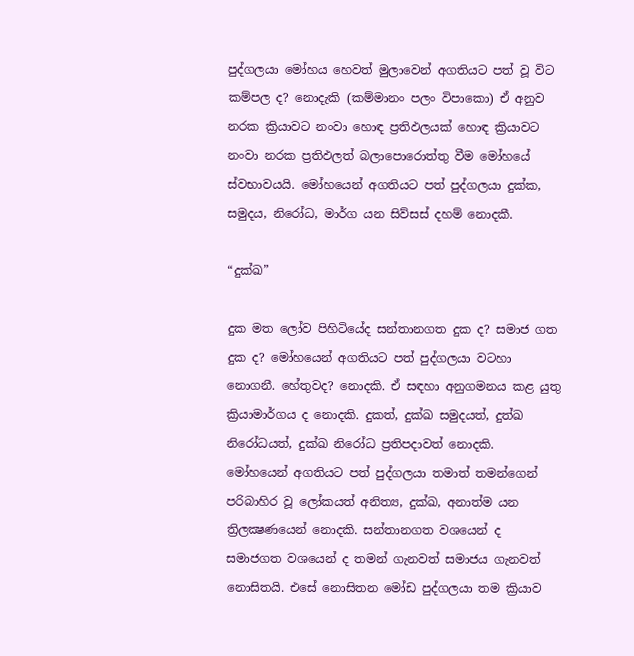පුද්ගලයා මෝහය හෙවත් මුලාවෙන් අගතියට පත් වූ විට කම්පල ද? නොදැකි (කම්මානං පලං විපාකො) ඒ අනුව නරක ක්‍රියාවට නංවා හොඳ ප්‍රතිඵලයක් හොඳ ක්‍රියාවට නංවා නරක ප්‍රතිඵලත් බලාපොරොත්තු වීම මෝහයේ ස්වභාවයයි. මෝහයෙන් අගතියට පත් පුද්ගලයා දුක්ක, සමුදය, නිරෝධ, මාර්ග යන සිව්සස් දහම් නොදකී.

“දුක්ඛ”

දුක මත ලෝව පිහිටියේද සන්තානගත දුක ද? සමාජ ගත දුක ද? මෝහයෙන් අගතියට පත් පුද්ගලයා වටහා නොගනී. හේතුවද? නොදකි. ඒ සඳහා අනුගමනය කළ යුතු ක්‍රියාමාර්ගය ද නොදකි. දුකත්, දුක්ඛ සමුදයත්, දුත්ඛ නිරෝධයත්, දුක්ඛ නිරෝධ ප්‍රතිපදාවත් නොදකි.
මෝහයෙන් අගතියට පත් පුද්ගලයා තමාත් තමන්ගෙන් පරිබාහිර වූ ලෝකයත් අනිත්‍ය, දුක්ඛ, අනාත්ම යන ත්‍රිලක්‍ෂණයෙන් නොදකි. සන්තානගත වශයෙන් ද සමාජගත වශයෙන් ද තමන් ගැනවත් සමාජය ගැනවත් නොසිතයි. එසේ නොසිතන මෝඩ පුද්ගලයා තම ක්‍රියාව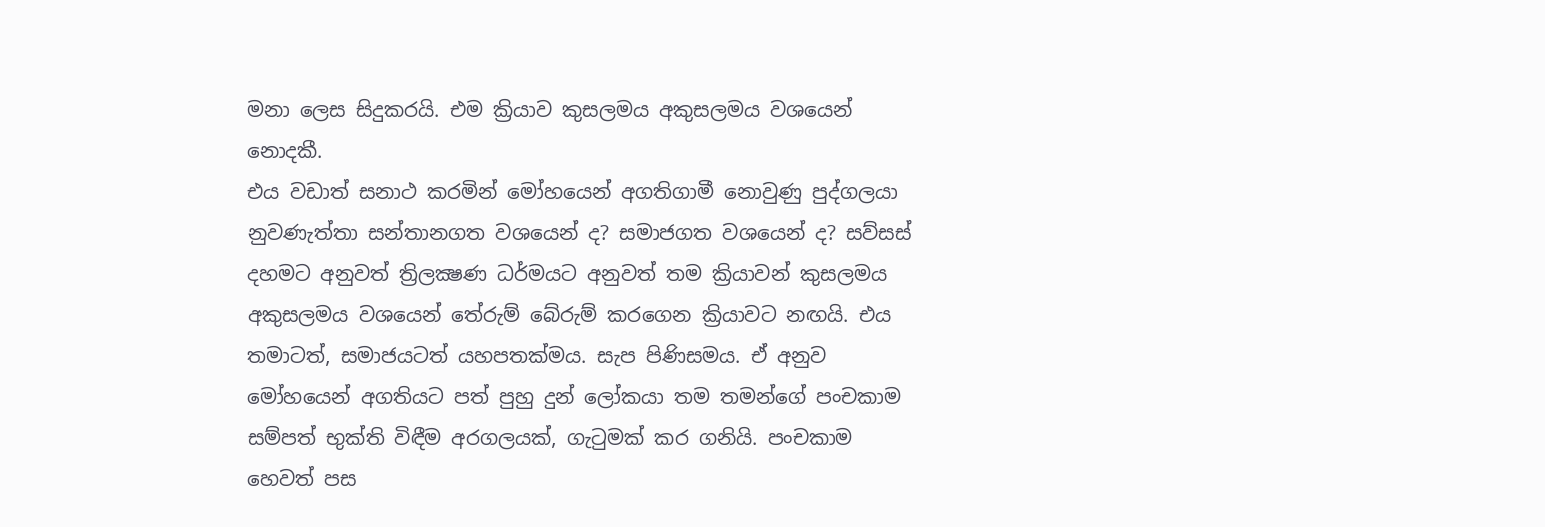මනා ලෙස සිදුකරයි. එම ක්‍රියාව කුසලමය අකුසලමය වශයෙන් නොදකී.
එය වඩාත් සනාථ කරමින් මෝහයෙන් අගතිගාමී නොවුණු පුද්ගලයා නුවණැත්තා සන්තානගත වශයෙන් ද? සමාජගත වශයෙන් ද? සව්සස් දහමට අනුවත් ත්‍රිලක්‍ෂණ ධර්මයට අනුවත් තම ක්‍රියාවන් කුසලමය අකුසලමය වශයෙන් තේරුම් බේරුම් කරගෙන ක්‍රියාවට නඟයි. එය තමාටත්, සමාජයටත් යහපතක්මය. සැප පිණිසමය. ඒ අනුව මෝහයෙන් අගතියට පත් පුහු දුන් ලෝකයා තම තමන්ගේ පංචකාම සම්පත් භුක්ති විඳීම අරගලයක්, ගැටුමක් කර ගනියි. පංචකාම හෙවත් පස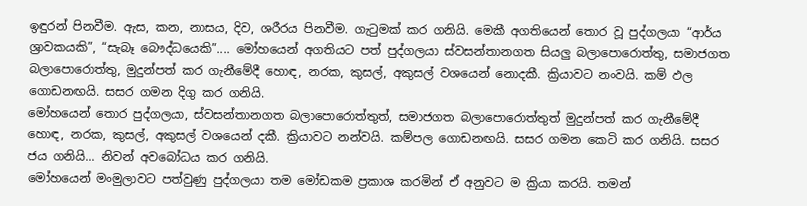ඉඳුරන් පිනවීම. ඇස, කන, නාසය, දිව, ශරීරය පිනවීම. ගැටුමක් කර ගනියි. මෙකී අගතියෙන් තොර වූ පුද්ගලයා “ආර්ය ශ්‍රාවකයකි”, “සැබෑ බෞද්ධයෙකි”.... මෝහයෙන් අගතියට පත් පුද්ගලයා ස්වසන්තානගත සියලු බලාපොරොත්තු, සමාජගත බලාපොරොත්තු, මුදුන්පත් කර ගැනීමේදී හොඳ, නරක, කුසල්, අකුසල් වශයෙන් නොදකී. ක්‍රියාවට නංවයි. කම් ඵල ගොඩනඟයි. සසර ගමන දිගු කර ගනියි.
මෝහයෙන් තොර පුද්ගලයා, ස්වසන්තානගත බලාපොරොත්තුත්, සමාජගත බලාපොරොත්තුත් මුදුන්පත් කර ගැනීමේදී හොඳ, නරක, කුසල්, අකුසල් වශයෙන් දකී. ක්‍රියාවට නන්වයි. කම්පල ගොඩනඟයි. සසර ගමන කෙටි කර ගනියි. සසර ජය ගනියි... නිවන් අවබෝධය කර ගනියි.
මෝහයෙන් මංමුලාවට පත්වුණු පුද්ගලයා තම මෝඩකම ප්‍රකාශ කරමින් ඒ අනුවට ම ක්‍රියා කරයි. තමන්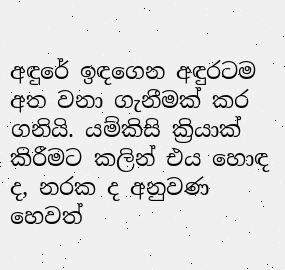අඳුරේ ඉඳගෙන අඳුරටම අත වනා ගැනීමක් කර ගනියි. යම්කිසි ක්‍රියාක් කිරීමට කලින් එය හොඳ ද, නරක ද අනුවණ හෙවත්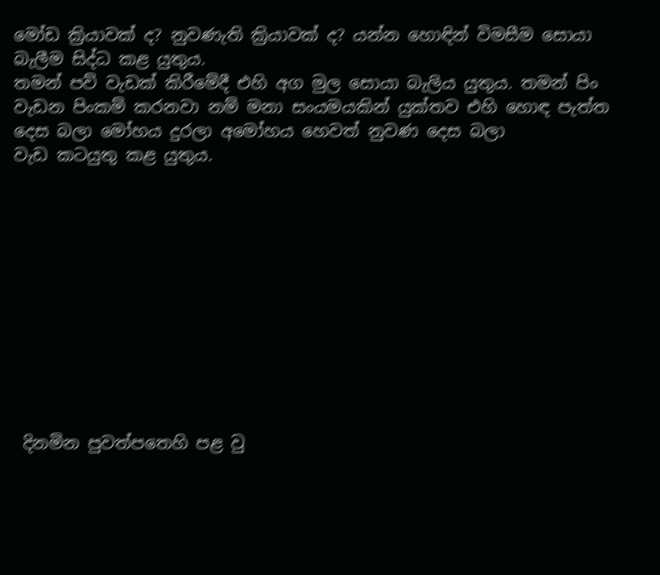මෝඩ ක්‍රියාවක් ද? නුවණැති ක්‍රියාවක් ද? යන්න හොඳින් විමසීම සොයා බැලීම සිද්ධ කළ යුතුය.
තමන් පව් වැඩක් කිරීමේදී එහි අග මුල සොයා බැලිය යුතුය. තමන් පිං වැඩන පිංකම් කරනවා නම් මනා සංයමයකින් යුක්තව එහි හොඳ පැත්ත දෙස බලා මෝහය දුරලා අමෝහය හෙවත් නුවණ දෙස බලා
වැඩ කටයුතු කළ යුතුය.











 දිනමින පුවත්පතෙහි පළ වු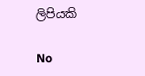ලිපියකි

No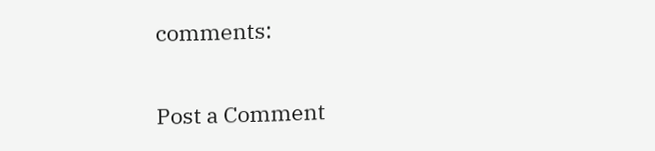comments:

Post a Comment